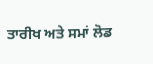ਤਾਰੀਖ ਅਤੇ ਸਮਾਂ ਲੋਡ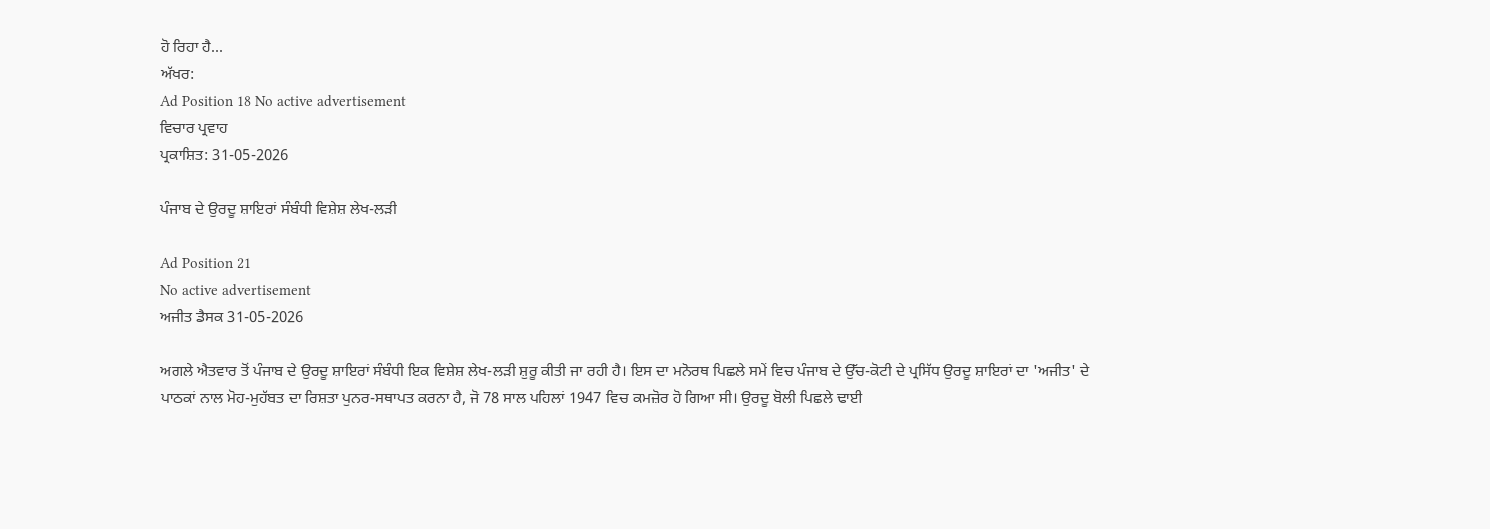ਹੋ ਰਿਹਾ ਹੈ...
ਅੱਖਰ:
Ad Position 18 No active advertisement
ਵਿਚਾਰ ਪ੍ਰਵਾਹ
ਪ੍ਰਕਾਸ਼ਿਤ: 31-05-2026

ਪੰਜਾਬ ਦੇ ਉਰਦੂ ਸ਼ਾਇਰਾਂ ਸੰਬੰਧੀ ਵਿਸ਼ੇਸ਼ ਲੇਖ-ਲੜੀ

Ad Position 21
No active advertisement
ਅਜੀਤ ਡੈਸਕ 31-05-2026

ਅਗਲੇ ਐਤਵਾਰ ਤੋਂ ਪੰਜਾਬ ਦੇ ਉਰਦੂ ਸ਼ਾਇਰਾਂ ਸੰਬੰਧੀ ਇਕ ਵਿਸ਼ੇਸ਼ ਲੇਖ-ਲੜੀ ਸ਼ੁਰੂ ਕੀਤੀ ਜਾ ਰਹੀ ਹੈ। ਇਸ ਦਾ ਮਨੋਰਥ ਪਿਛਲੇ ਸਮੇਂ ਵਿਚ ਪੰਜਾਬ ਦੇ ਉੱਚ-ਕੋਟੀ ਦੇ ਪ੍ਰਸਿੱਧ ਉਰਦੂ ਸ਼ਾਇਰਾਂ ਦਾ 'ਅਜੀਤ' ਦੇ ਪਾਠਕਾਂ ਨਾਲ ਮੋਹ-ਮੁਹੱਬਤ ਦਾ ਰਿਸ਼ਤਾ ਪੁਨਰ-ਸਥਾਪਤ ਕਰਨਾ ਹੈ, ਜੋ 78 ਸਾਲ ਪਹਿਲਾਂ 1947 ਵਿਚ ਕਮਜ਼ੋਰ ਹੋ ਗਿਆ ਸੀ। ਉਰਦੂ ਬੋਲੀ ਪਿਛਲੇ ਢਾਈ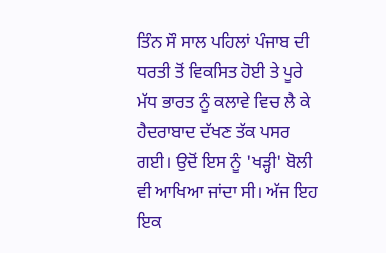ਤਿੰਨ ਸੌ ਸਾਲ ਪਹਿਲਾਂ ਪੰਜਾਬ ਦੀ ਧਰਤੀ ਤੋਂ ਵਿਕਸਿਤ ਹੋਈ ਤੇ ਪੂਰੇ ਮੱਧ ਭਾਰਤ ਨੂੰ ਕਲਾਵੇ ਵਿਚ ਲੈ ਕੇ ਹੈਦਰਾਬਾਦ ਦੱਖਣ ਤੱਕ ਪਸਰ ਗਈ। ਉਦੋਂ ਇਸ ਨੂੰ 'ਖੜ੍ਹੀ' ਬੋਲੀ ਵੀ ਆਖਿਆ ਜਾਂਦਾ ਸੀ। ਅੱਜ ਇਹ ਇਕ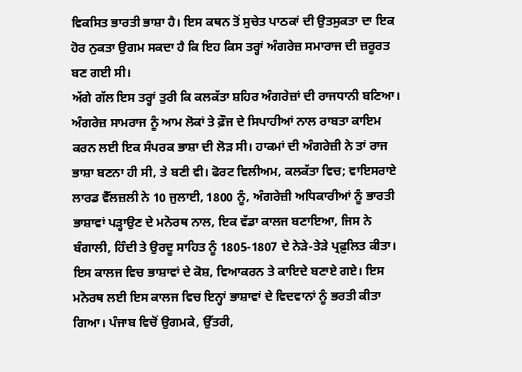ਵਿਕਸਿਤ ਭਾਰਤੀ ਭਾਸ਼ਾ ਹੈ। ਇਸ ਕਥਨ ਤੋਂ ਸੁਚੇਤ ਪਾਠਕਾਂ ਦੀ ਉਤਸੁਕਤਾ ਦਾ ਇਕ ਹੋਰ ਨੁਕਤਾ ਉਗਮ ਸਕਦਾ ਹੈ ਕਿ ਇਹ ਕਿਸ ਤਰ੍ਹਾਂ ਅੰਗਰੇਜ਼ ਸਮਾਰਾਜ ਦੀ ਜ਼ਰੂਰਤ ਬਣ ਗਈ ਸੀ।
ਅੱਗੇ ਗੱਲ ਇਸ ਤਰ੍ਹਾਂ ਤੁਰੀ ਕਿ ਕਲਕੱਤਾ ਸ਼ਹਿਰ ਅੰਗਰੇਜ਼ਾਂ ਦੀ ਰਾਜਧਾਨੀ ਬਣਿਆ। ਅੰਗਰੇਜ਼ ਸਾਮਰਾਜ ਨੂੰ ਆਮ ਲੋਕਾਂ ਤੇ ਫ਼ੌਜ ਦੇ ਸਿਪਾਹੀਆਂ ਨਾਲ ਰਾਬਤਾ ਕਾਇਮ ਕਰਨ ਲਈ ਇਕ ਸੰਪਰਕ ਭਾਸ਼ਾ ਦੀ ਲੋੜ ਸੀ। ਹਾਕਮਾਂ ਦੀ ਅੰਗਰੇਜ਼ੀ ਨੇ ਤਾਂ ਰਾਜ ਭਾਸ਼ਾ ਬਣਨਾ ਹੀ ਸੀ, ਤੇ ਬਣੀ ਵੀ। ਫੋਰਟ ਵਿਲੀਅਮ, ਕਲਕੱਤਾ ਵਿਚ; ਵਾਇਸਰਾਏ ਲਾਰਡ ਵੈੱਲਜ਼ਲੀ ਨੇ 10 ਜੁਲਾਈ, 1800 ਨੂੰ, ਅੰਗਰੇਜ਼ੀ ਅਧਿਕਾਰੀਆਂ ਨੂੰ ਭਾਰਤੀ ਭਾਸ਼ਾਵਾਂ ਪੜ੍ਹਾਉਣ ਦੇ ਮਨੋਰਥ ਨਾਲ, ਇਕ ਵੱਡਾ ਕਾਲਜ ਬਣਾਇਆ, ਜਿਸ ਨੇ ਬੰਗਾਲੀ, ਹਿੰਦੀ ਤੇ ਉਰਦੂ ਸਾਹਿਤ ਨੂੰ 1805-1807 ਦੇ ਨੇੜੇ-ਤੇੜੇ ਪ੍ਰਫ਼ੁਲਿਤ ਕੀਤਾ। ਇਸ ਕਾਲਜ ਵਿਚ ਭਾਸ਼ਾਵਾਂ ਦੇ ਕੋਸ਼, ਵਿਆਕਰਨ ਤੇ ਕਾਇਦੇ ਬਣਾਏ ਗਏ। ਇਸ ਮਨੋਰਥ ਲਈ ਇਸ ਕਾਲਜ ਵਿਚ ਇਨ੍ਹਾਂ ਭਾਸ਼ਾਵਾਂ ਦੇ ਵਿਦਵਾਨਾਂ ਨੂੰ ਭਰਤੀ ਕੀਤਾ ਗਿਆ। ਪੰਜਾਬ ਵਿਚੋਂ ਉਗਮਕੇ, ਉੱਤਰੀ,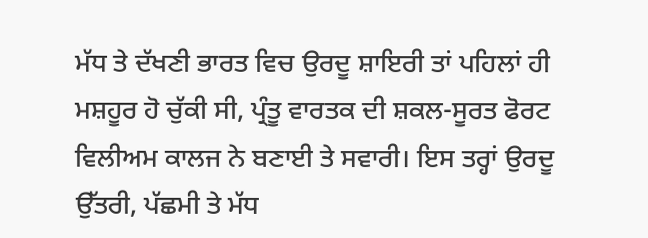ਮੱਧ ਤੇ ਦੱਖਣੀ ਭਾਰਤ ਵਿਚ ਉਰਦੂ ਸ਼ਾਇਰੀ ਤਾਂ ਪਹਿਲਾਂ ਹੀ ਮਸ਼ਹੂਰ ਹੋ ਚੁੱਕੀ ਸੀ, ਪ੍ਰੰਤੂ ਵਾਰਤਕ ਦੀ ਸ਼ਕਲ-ਸੂਰਤ ਫੋਰਟ ਵਿਲੀਅਮ ਕਾਲਜ ਨੇ ਬਣਾਈ ਤੇ ਸਵਾਰੀ। ਇਸ ਤਰ੍ਹਾਂ ਉਰਦੂ ਉੱਤਰੀ, ਪੱਛਮੀ ਤੇ ਮੱਧ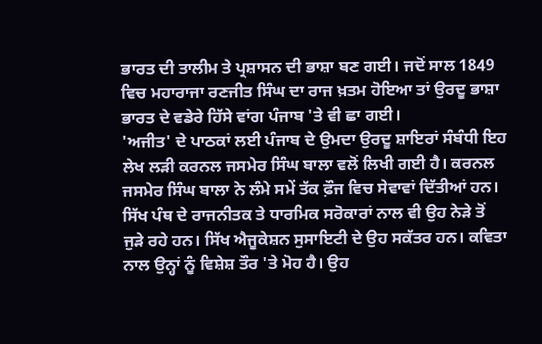ਭਾਰਤ ਦੀ ਤਾਲੀਮ ਤੇ ਪ੍ਰਸ਼ਾਸਨ ਦੀ ਭਾਸ਼ਾ ਬਣ ਗਈ। ਜਦੋਂ ਸਾਲ 1849 ਵਿਚ ਮਹਾਰਾਜਾ ਰਣਜੀਤ ਸਿੰਘ ਦਾ ਰਾਜ ਖ਼ਤਮ ਹੋਇਆ ਤਾਂ ਉਰਦੂ ਭਾਸ਼ਾ ਭਾਰਤ ਦੇ ਵਡੇਰੇ ਹਿੱਸੇ ਵਾਂਗ ਪੰਜਾਬ 'ਤੇ ਵੀ ਛਾ ਗਈ।
'ਅਜੀਤ' ਦੇ ਪਾਠਕਾਂ ਲਈ ਪੰਜਾਬ ਦੇ ਉਮਦਾ ਉਰਦੂ ਸ਼ਾਇਰਾਂ ਸੰਬੰਧੀ ਇਹ ਲੇਖ ਲੜੀ ਕਰਨਲ ਜਸਮੇਰ ਸਿੰਘ ਬਾਲਾ ਵਲੋਂ ਲਿਖੀ ਗਈ ਹੈ। ਕਰਨਲ ਜਸਮੇਰ ਸਿੰਘ ਬਾਲਾ ਨੇ ਲੰਮੇ ਸਮੇਂ ਤੱਕ ਫ਼ੌਜ ਵਿਚ ਸੇਵਾਵਾਂ ਦਿੱਤੀਆਂ ਹਨ। ਸਿੱਖ ਪੰਥ ਦੇ ਰਾਜਨੀਤਕ ਤੇ ਧਾਰਮਿਕ ਸਰੋਕਾਰਾਂ ਨਾਲ ਵੀ ਉਹ ਨੇੜੇ ਤੋਂ ਜੁੜੇ ਰਹੇ ਹਨ। ਸਿੱਖ ਐਜੂਕੇਸ਼ਨ ਸੁਸਾਇਟੀ ਦੇ ਉਹ ਸਕੱਤਰ ਹਨ। ਕਵਿਤਾ ਨਾਲ ਉਨ੍ਹਾਂ ਨੂੰ ਵਿਸ਼ੇਸ਼ ਤੌਰ 'ਤੇ ਮੋਹ ਹੈ। ਉਹ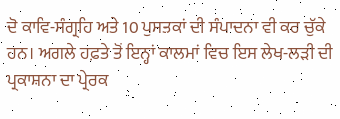ਦੋ ਕਾਵਿ-ਸੰਗ੍ਰਹਿ ਅਤੇ 10 ਪੁਸਤਕਾਂ ਦੀ ਸੰਪਾਦਨਾ ਵੀ ਕਰ ਚੁੱਕੇ ਹਨ। ਅਗਲੇ ਹਫ਼ਤੇ ਤੋਂ ਇਨ੍ਹਾਂ ਕਾਲਮਾਂ ਵਿਚ ਇਸ ਲੇਖ-ਲੜੀ ਦੀ ਪ੍ਰਕਾਸ਼ਨਾ ਦਾ ਪ੍ਰੇਰਕ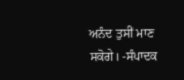ਅਨੰਦ ਤੁਸੀਂ ਮਾਣ ਸਕੋਗੇ। -ਸੰਪਾਦਕ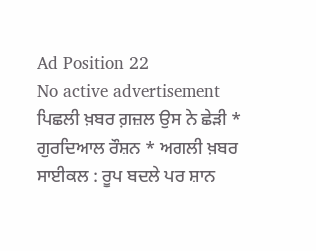Ad Position 22
No active advertisement
ਪਿਛਲੀ ਖ਼ਬਰ ਗ਼ਜ਼ਲ ਉਸ ਨੇ ਛੇੜੀ * ਗੁਰਦਿਆਲ ਰੌਸ਼ਨ * ਅਗਲੀ ਖ਼ਬਰ ਸਾਈਕਲ : ਰੂਪ ਬਦਲੇ ਪਰ ਸ਼ਾਨ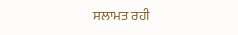ਸਲਾਮਤ ਰਹੀ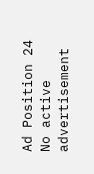Ad Position 24
No active advertisement